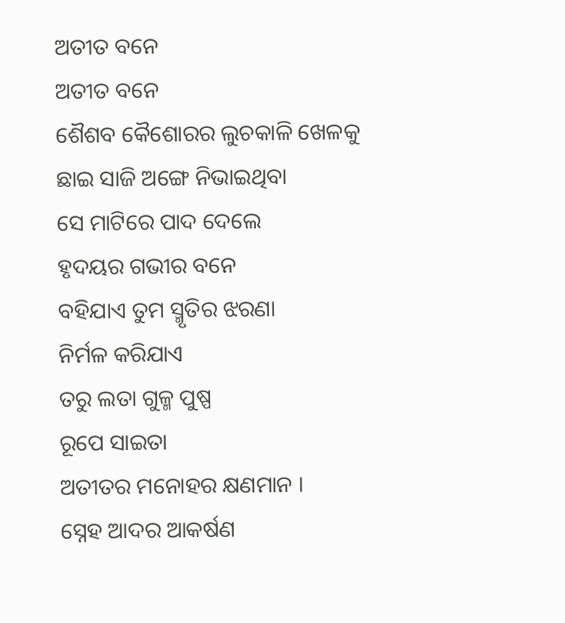ଅତୀତ ବନେ
ଅତୀତ ବନେ
ଶୈଶବ କୈଶୋରର ଲୁଚକାଳି ଖେଳକୁ
ଛାଇ ସାଜି ଅଙ୍ଗେ ନିଭାଇଥିବା
ସେ ମାଟିରେ ପାଦ ଦେଲେ
ହୃଦୟର ଗଭୀର ବନେ
ବହିଯାଏ ତୁମ ସ୍ମୃତିର ଝରଣା
ନିର୍ମଳ କରିଯାଏ
ତରୁ ଲତା ଗୁଳ୍ମ ପୁଷ୍ପ
ରୂପେ ସାଇତା
ଅତୀତର ମନୋହର କ୍ଷଣମାନ ।
ସ୍ନେହ ଆଦର ଆକର୍ଷଣ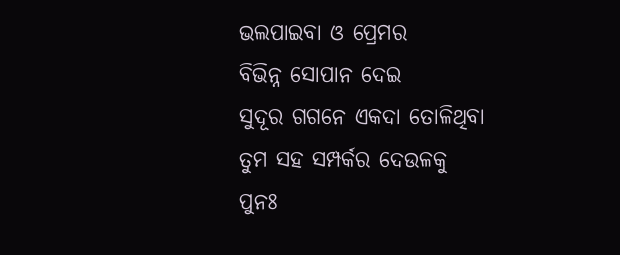ଭଲପାଇବା ଓ ପ୍ରେମର
ବିଭିନ୍ନ ସୋପାନ ଦେଇ
ସୁଦୂର ଗଗନେ ଏକଦା ତୋଳିଥିବା
ତୁମ ସହ ସମ୍ପର୍କର ଦେଉଳକୁ
ପୁନଃ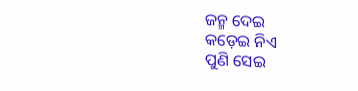ଜନ୍ମ ଦେଇ
କଡ଼େଇ ନିଏ
ପୁଣି ସେଇ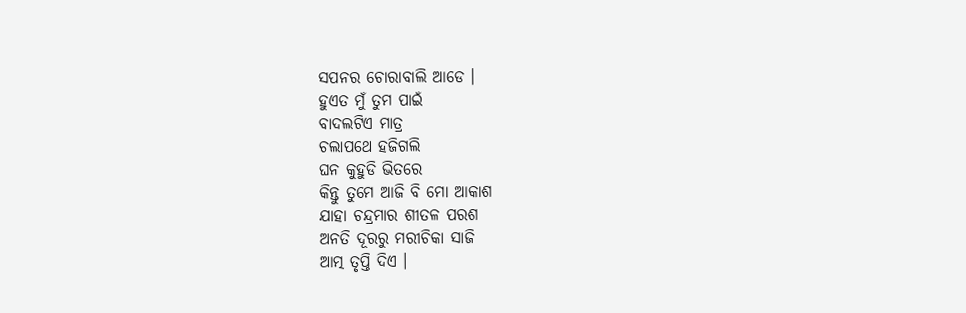ସପନର ଚୋରାବାଲି ଆଡେ ।
ହୁଏତ ମୁଁ ତୁମ ପାଇଁ
ବାଦଲଟିଏ ମାତ୍ର
ଚଲାପଥେ ହଜିଗଲି
ଘନ କୁହୁଡି ଭିତରେ
କିନ୍ତୁ ତୁମେ ଆଜି ବି ମୋ ଆକାଶ
ଯାହା ଚନ୍ଦ୍ରମାର ଶୀତଳ ପରଶ
ଅନତି ଦୂରରୁ ମରୀଚିକା ସାଜି
ଆତ୍ମ ତୃପ୍ତି ଦିଏ ।